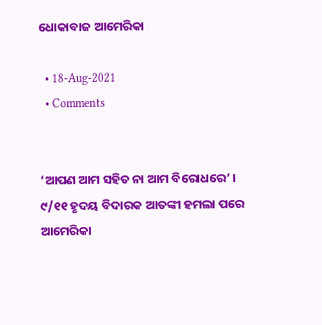ଧୋକାବାଜ ଆମେରିକା

  • 18-Aug-2021
  • Comments


‘ଆପଣ ଆମ ସହିତ ନା ଆମ ବିରୋଧରେ’ । ୯/୧୧ ହୃଦୟ ବିଦାରକ ଆତଙ୍କୀ ହମଲା ପରେ ଆମେରିକା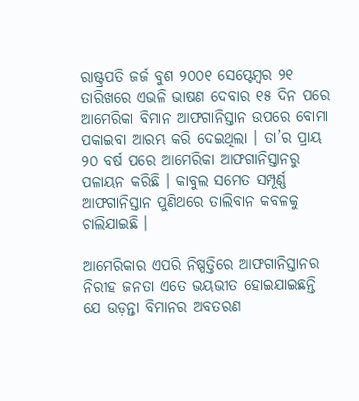ରାଷ୍ଟ୍ରପତି ଜର୍ଜ ବୁଶ ୨୦୦୧ ସେପ୍ଟେମ୍ବର ୨୧ ତାରିଖରେ ଏଭଳି ଭାଷଣ ଦେବାର ୧୫ ଦିନ ପରେ ଆମେରିକା ବିମାନ ଆଫଗାନିସ୍ତାନ ଉପରେ ବୋମା ପକାଇବା ଆରମ୍ଭ କରି ଦେଇଥିଲା । ତା’ର ପ୍ରାୟ ୨୦ ବର୍ଷ ପରେ ଆମେରିକା ଆଫଗାନିସ୍ତାନରୁ ପଳାୟନ କରିଛି । କାବୁଲ ସମେତ ସମ୍ପୂର୍ଣ୍ଣ ଆଫଗାନିସ୍ତାନ ପୁଣିଥରେ ତାଲିବାନ କବଳକୁ ଚାଲିଯାଇଛି ।

ଆମେରିକାର ଏପରି ନିଷ୍ପତ୍ତିରେ ଆଫଗାନିସ୍ତାନର ନିରୀହ ଜନତା ଏତେ ଭୟଭୀତ ହୋଇଯାଇଛନ୍ତି ଯେ ଉଡ଼ନ୍ତା ବିମାନର ଅବତରଣ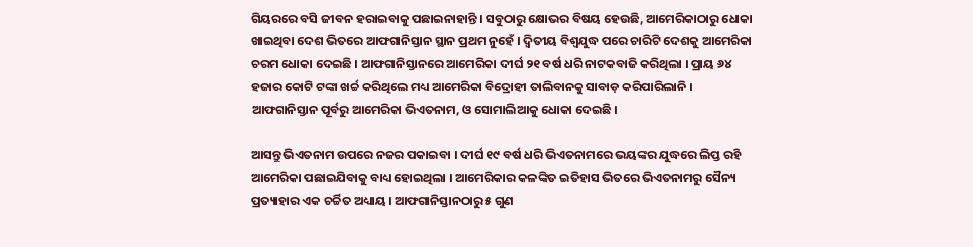ଗିୟରରେ ବସି ଜୀବନ ହରାଇବାକୁ ପଛାଇନାହାନ୍ତି । ସବୁଠାରୁ କ୍ଷୋଭର ବିଷୟ ହେଉଛି, ଆମେରିକାଠାରୁ ଧୋକା ଖାଇଥିବା ଦେଶ ଭିତରେ ଆଫଗାନିସ୍ତାନ ସ୍ଥାନ ପ୍ରଥମ ନୁହେଁ । ଦ୍ୱିତୀୟ ବିଶ୍ୱଯୁଦ୍ଧ ପରେ ଚାରିଟି ଦେଶକୁ ଆମେରିକା ଚରମ ଧୋକା ଦେଇଛି । ଆଫଗାନିସ୍ତାନରେ ଆମେରିକା ଦୀର୍ଘ ୨୧ ବର୍ଷ ଧରି ନାଟକବାଜି କରିଥିଲା । ପ୍ରାୟ ୬୪ ହଜାର କୋଟି ଟଙ୍କା ଖର୍ଚ୍ଚ କରିଥିଲେ ମଧ୍ୟ ଆମେରିକା ବିଦ୍ରୋହୀ ତାଲିବାନକୁ ସାବାଡ଼ କରିପାରିଲାନି । ଆଫଗାନିସ୍ତାନ ପୂର୍ବରୁ ଆମେରିକା ଭିଏତନାମ, ଓ ସୋମାଲିଆକୁ ଧୋକା ଦେଇଛି ।

ଆସନ୍ତୁ ଭିଏତନାମ ଉପରେ ନଜର ପକାଇବା । ଦୀର୍ଘ ୧୯ ବର୍ଷ ଧରି ଭିଏତନାମରେ ଭୟଙ୍କର ଯୁଦ୍ଧରେ ଲିପ୍ତ ରହି ଆମେରିକା ପଛାଇଯିବାକୁ ବାଧ୍ୟ ହୋଇଥିଲା । ଆମେରିକାର କଳଙ୍କିତ ଇତିହାସ ଭିତରେ ଭିଏତନାମରୁ ସୈନ୍ୟ ପ୍ରତ୍ୟାହାର ଏକ ଚର୍ଚ୍ଚିତ ଅଧ୍ୟାୟ । ଆଫଗାନିସ୍ତାନଠାରୁ ୫ ଗୁଣ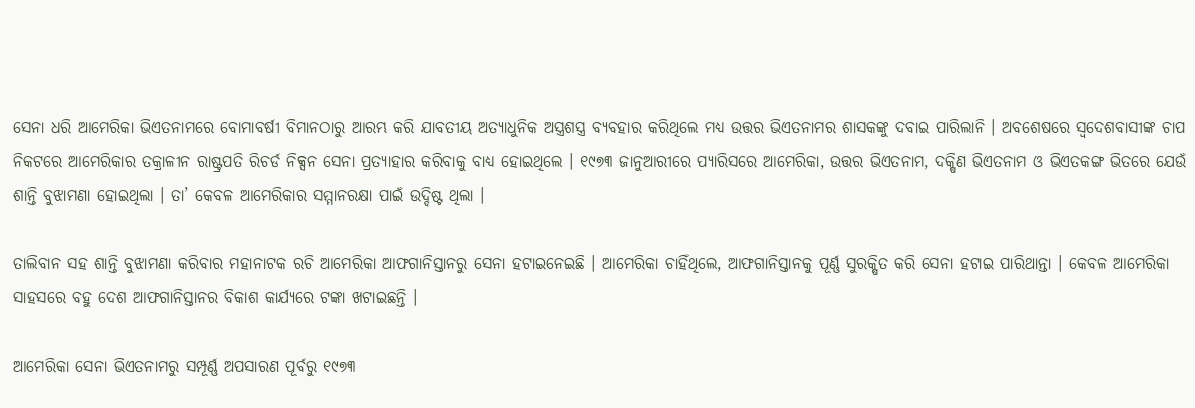ସେନା ଧରି ଆମେରିକା ଭିଏତନାମରେ ବୋମାବର୍ଷୀ ବିମାନଠାରୁ ଆରମ୍ଭ କରି ଯାବତୀୟ ଅତ୍ୟାଧୁନିକ ଅସ୍ତ୍ରଶସ୍ତ୍ର ବ୍ୟବହାର କରିଥିଲେ ମଧ୍ୟ ଉତ୍ତର ଭିଏତନାମର ଶାସକଙ୍କୁ ଦବାଇ ପାରିଲାନି । ଅବଶେଷରେ ସ୍ୱଦେଶବାସୀଙ୍କ ଚାପ ନିକଟରେ ଆମେରିକାର ତକ୍ରାଳୀନ ରାଷ୍ଟ୍ରପତି ରିଚର୍ଡ ନିକ୍ସନ ସେନା ପ୍ରତ୍ୟାହାର କରିବାକୁ ବାଧ୍ୟ ହୋଇଥିଲେ । ୧୯୭୩ ଜାନୁଆରୀରେ ପ୍ୟାରିସରେ ଆମେରିକା, ଉତ୍ତର ଭିଏତନାମ, ଦକ୍ଷିଣ ଭିଏତନାମ ଓ ଭିଏତକଙ୍ଗ ଭିତରେ ଯେଉଁ ଶାନ୍ତି ବୁଝାମଣା ହୋଇଥିଲା । ତା’ କେବଳ ଆମେରିକାର ସମ୍ମାନରକ୍ଷା ପାଇଁ ଉଦ୍ଦିଷ୍ଟ ଥିଲା ।

ତାଲିବାନ ସହ ଶାନ୍ତି ବୁଝାମଣା କରିବାର ମହାନାଟକ ରଚି ଆମେରିକା ଆଫଗାନିସ୍ତାନରୁ ସେନା ହଟାଇନେଇଛି । ଆମେରିକା ଚାହିଁଥିଲେ, ଆଫଗାନିସ୍ତାନକୁ ପୂର୍ଣ୍ଣ ସୁରକ୍ଷିତ କରି ସେନା ହଟାଇ ପାରିଥାନ୍ତା । କେବଳ ଆମେରିକା ସାହସରେ ବହୁ ଦେଶ ଆଫଗାନିସ୍ତାନର ବିକାଶ କାର୍ଯ୍ୟରେ ଟଙ୍କା ଖଟାଇଛନ୍ତି ।

ଆମେରିକା ସେନା ଭିଏତନାମରୁ ସମ୍ପୂର୍ଣ୍ଣ ଅପସାରଣ ପୂର୍ବରୁ ୧୯୭୩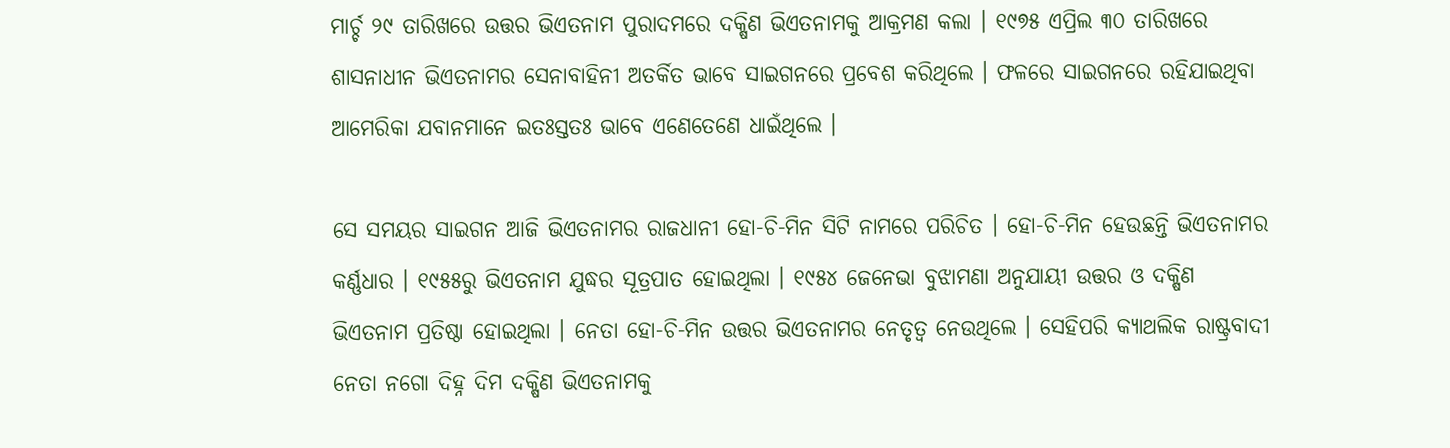ମାର୍ଚ୍ଚ ୨୯ ତାରିଖରେ ଉତ୍ତର ଭିଏତନାମ ପୁରାଦମରେ ଦକ୍ଷିଣ ଭିଏତନାମକୁ ଆକ୍ରମଣ କଲା । ୧୯୭୫ ଏପ୍ରିଲ ୩୦ ତାରିଖରେ ଶାସନାଧୀନ ଭିଏତନାମର ସେନାବାହିନୀ ଅତର୍କିତ ଭାବେ ସାଇଗନରେ ପ୍ରବେଶ କରିଥିଲେ । ଫଳରେ ସାଇଗନରେ ରହିଯାଇଥିବା ଆମେରିକା ଯବାନମାନେ ଇତଃସ୍ତତଃ ଭାବେ ଏଣେତେଣେ ଧାଇଁଥିଲେ ।

ସେ ସମୟର ସାଇଗନ ଆଜି ଭିଏତନାମର ରାଜଧାନୀ ହୋ-ଚି-ମିନ ସିଟି ନାମରେ ପରିଚିତ । ହୋ-ଚି-ମିନ ହେଉଛନ୍ତି ଭିଏତନାମର କର୍ଣ୍ଣଧାର । ୧୯୫୫ରୁ ଭିଏତନାମ ଯୁଦ୍ଧର ସୂତ୍ରପାତ ହୋଇଥିଲା । ୧୯୫୪ ଜେନେଭା ବୁଝାମଣା ଅନୁଯାୟୀ ଉତ୍ତର ଓ ଦକ୍ଷିଣ ଭିଏତନାମ ପ୍ରତିଷ୍ଠା ହୋଇଥିଲା । ନେତା ହୋ-ଚି-ମିନ ଉତ୍ତର ଭିଏତନାମର ନେତୃତ୍ୱ ନେଉଥିଲେ । ସେହିପରି କ୍ୟାଥଲିକ ରାଷ୍ଟ୍ରବାଦୀ ନେତା ନଗୋ ଦିହ୍ନ ଦିମ ଦକ୍ଷିଣ ଭିଏତନାମକୁ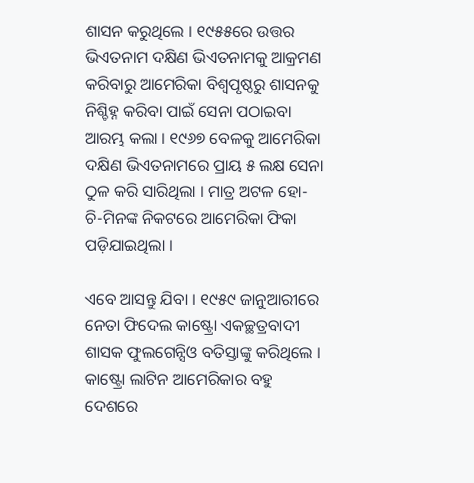ଶାସନ କରୁଥିଲେ । ୧୯୫୫ରେ ଉତ୍ତର ଭିଏତନାମ ଦକ୍ଷିଣ ଭିଏତନାମକୁ ଆକ୍ରମଣ କରିବାରୁ ଆମେରିକା ବିଶ୍ୱପୃଷ୍ଠରୁ ଶାସନକୁ ନିଶ୍ଚିହ୍ନ କରିବା ପାଇଁ ସେନା ପଠାଇବା ଆରମ୍ଭ କଲା । ୧୯୬୭ ବେଳକୁ ଆମେରିକା ଦକ୍ଷିଣ ଭିଏତନାମରେ ପ୍ରାୟ ୫ ଲକ୍ଷ ସେନା ଠୁଳ କରି ସାରିଥିଲା । ମାତ୍ର ଅଟଳ ହୋ-ଚି-ମିନଙ୍କ ନିକଟରେ ଆମେରିକା ଫିକା ପଡ଼ିଯାଇଥିଲା ।

ଏବେ ଆସନ୍ତୁ ଯିବା । ୧୯୫୯ ଜାନୁଆରୀରେ ନେତା ଫିଦେଲ କାଷ୍ଟ୍ରୋ ଏକଚ୍ଛତ୍ରବାଦୀ ଶାସକ ଫୁଲଗେନ୍ସିଓ ବତିସ୍ତାଙ୍କୁ କରିଥିଲେ । କାଷ୍ଟ୍ରୋ ଲାଟିନ ଆମେରିକାର ବହୁ ଦେଶରେ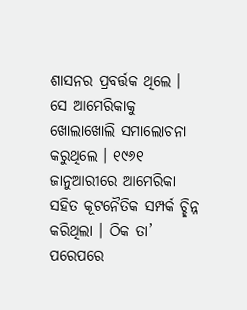ଶାସନର ପ୍ରବର୍ତ୍ତକ ଥିଲେ । ସେ ଆମେରିକାକୁ ଖୋଲାଖୋଲି ସମାଲୋଚନା କରୁଥିଲେ । ୧୯୬୧ ଜାନୁଆରୀରେ ଆମେରିକା ସହିତ କୂଟନୈତିକ ସମ୍ପର୍କ ଚ୍ଛିନ୍ନ କରିଥିଲା । ଠିକ ତା’ ପରେପରେ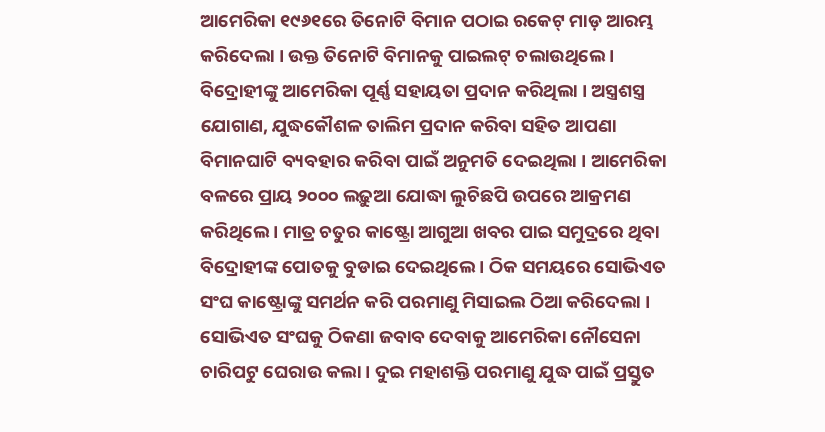ଆମେରିକା ୧୯୬୧ରେ ତିନୋଟି ବିମାନ ପଠାଇ ରକେଟ୍ ମାଡ଼ ଆରମ୍ଭ କରିଦେଲା । ଉକ୍ତ ତିନୋଟି ବିମାନକୁ ପାଇଲଟ୍ ଚଲାଉଥିଲେ । ବିଦ୍ରୋହୀଙ୍କୁ ଆମେରିକା ପୂର୍ଣ୍ଣ ସହାୟତା ପ୍ରଦାନ କରିଥିଲା । ଅସ୍ତ୍ରଶସ୍ତ୍ର ଯୋଗାଣ, ଯୁଦ୍ଧକୌଶଳ ତାଲିମ ପ୍ରଦାନ କରିବା ସହିତ ଆପଣା ବିମାନଘାଟି ବ୍ୟବହାର କରିବା ପାଇଁ ଅନୁମତି ଦେଇଥିଲା । ଆମେରିକା ବଳରେ ପ୍ରାୟ ୨୦୦୦ ଲଢ଼ୁଆ ଯୋଦ୍ଧା ଲୁଚିଛପି ଉପରେ ଆକ୍ରମଣ କରିଥିଲେ । ମାତ୍ର ଚତୁର କାଷ୍ଟ୍ରୋ ଆଗୁଆ ଖବର ପାଇ ସମୁଦ୍ରରେ ଥିବା ବିଦ୍ରୋହୀଙ୍କ ପୋତକୁ ବୁଡାଇ ଦେଇଥିଲେ । ଠିକ ସମୟରେ ସୋଭିଏତ ସଂଘ କାଷ୍ଟ୍ରୋଙ୍କୁ ସମର୍ଥନ କରି ପରମାଣୁ ମିସାଇଲ ଠିଆ କରିଦେଲା । ସୋଭିଏତ ସଂଘକୁ ଠିକଣା ଜବାବ ଦେବାକୁ ଆମେରିକା ନୌସେନା ଚାରିପଟୁ ଘେରାଉ କଲା । ଦୁଇ ମହାଶକ୍ତି ପରମାଣୁ ଯୁଦ୍ଧ ପାଇଁ ପ୍ରସ୍ତୁତ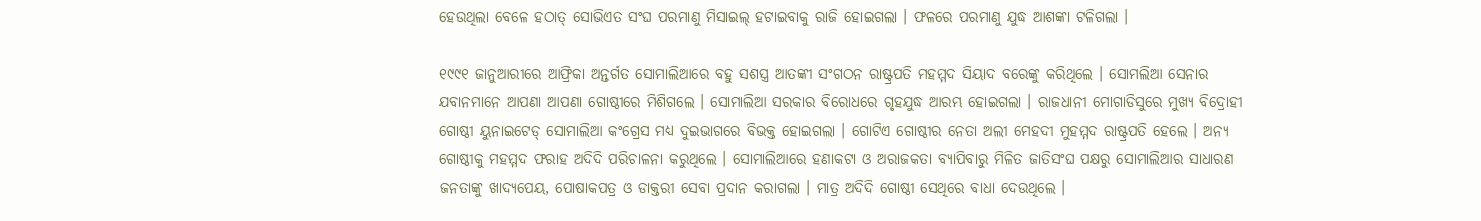ହେଉଥିଲା ବେଳେ ହଠାତ୍ ସୋଭିଏତ ସଂଘ ପରମାଣୁ ମିସାଇଲ୍ ହଟାଇବାକୁ ରାଜି ହୋଇଗଲା । ଫଳରେ ପରମାଣୁ ଯୁଦ୍ଧ ଆଶଙ୍କା ଟଳିଗଲା ।

୧୯୯୧ ଜାନୁଆରୀରେ ଆଫ୍ରିକା ଅନ୍ତର୍ଗତ ସୋମାଲିଆରେ ବହୁ ସଶସ୍ତ୍ର ଆତଙ୍କୀ ସଂଗଠନ ରାଷ୍ଟ୍ରପତି ମହମ୍ମଦ ସିୟାଦ ବରେଙ୍କୁ କରିଥିଲେ । ସୋମଲିଆ ସେନାର ଯବାନମାନେ ଆପଣା ଆପଣା ଗୋଷ୍ଠୀରେ ମିଶିଗଲେ । ସୋମାଲିଆ ସରକାର ବିରୋଧରେ ଗୃହଯୁଦ୍ଧ ଆରମ୍ଭ ହୋଇଗଲା । ରାଜଧାନୀ ମୋଗାଡିସୁରେ ମୁଖ୍ୟ ବିଦ୍ରୋହୀ ଗୋଷ୍ଠୀ ୟୁନାଇଟେଡ୍ ସୋମାଲିଆ କଂଗ୍ରେସ ମଧ୍ୟ ଦୁଇଭାଗରେ ବିଭକ୍ତ ହୋଇଗଲା । ଗୋଟିଏ ଗୋଷ୍ଠୀର ନେତା ଅଲୀ ମେହଦୀ ମୁହମ୍ମଦ ରାଷ୍ଟ୍ରପତି ହେଲେ । ଅନ୍ୟ ଗୋଷ୍ଠୀକୁ ମହମ୍ମଦ ଫରାହ ଅଦିଦି ପରିଚାଳନା କରୁଥିଲେ । ସୋମାଲିଆରେ ହଣାକଟା ଓ ଅରାଜକତା ବ୍ୟାପିବାରୁ ମିଳିତ ଜାତିସଂଘ ପକ୍ଷରୁ ସୋମାଲିଆର ସାଧାରଣ ଜନତାଙ୍କୁ ଖାଦ୍ୟପେୟ, ପୋଷାକପତ୍ର ଓ ଡାକ୍ତରୀ ସେବା ପ୍ରଦାନ କରାଗଲା । ମାତ୍ର ଅଦିଦି ଗୋଷ୍ଠୀ ସେଥିରେ ବାଧା ଦେଉଥିଲେ ।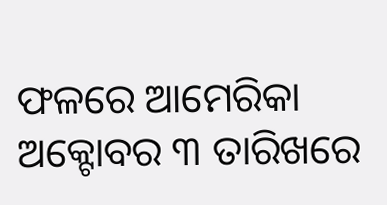ଫଳରେ ଆମେରିକା ଅକ୍ଟୋବର ୩ ତାରିଖରେ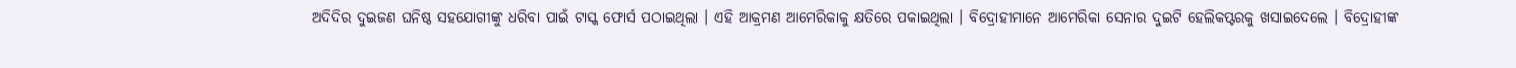ଅଦିଦିର ଦୁଇଜଣ ଘନିଷ୍ଠ ସହଯୋଗୀଙ୍କୁ ଧରିବା ପାଇଁ ଟାସ୍କ ଫୋର୍ସ ପଠାଇଥିଲା । ଏହି ଆକ୍ରମଣ ଆମେରିକାକୁ କ୍ଷତିରେ ପକାଇଥିଲା । ବିଦ୍ରୋହୀମାନେ ଆମେରିକା ସେନାର ଦୁଇଟି ହେଲିକପ୍ଟରକୁ ଖସାଇଦେଲେ । ବିଦ୍ରୋହୀଙ୍କ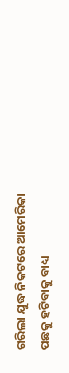ଗରିଲା ଯୁଦ୍ଧ ନିକଟରେ ଆମେରିକା ପଛକୁ ହଟିବାକୁ ବାଧ୍ୟ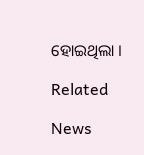ହୋଇଥିଲା ।

Related

News